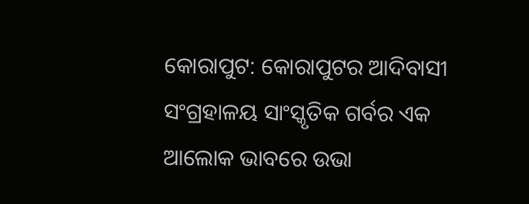କୋରାପୁଟ: କୋରାପୁଟର ଆଦିବାସୀ ସଂଗ୍ରହାଳୟ ସାଂସ୍କୃତିକ ଗର୍ବର ଏକ ଆଲୋକ ଭାବରେ ଉଭା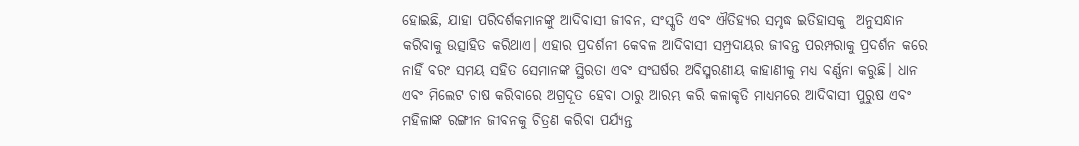ହୋଇଛି, ଯାହା ପରିଦର୍ଶକମାନଙ୍କୁ ଆଦିବାସୀ ଜୀବନ, ସଂସ୍କୃତି ଏବଂ ଐତିହ୍ୟର ସମୃଦ୍ଧ ଇତିହାସକୁ  ଅନୁସନ୍ଧାନ କରିବାକୁ ଉତ୍ସାହିତ କରିଥାଏ। ଏହାର ପ୍ରଦର୍ଶନୀ କେବଳ ଆଦିବାସୀ ସମ୍ପ୍ରଦାୟର ଜୀବନ୍ତ ପରମ୍ପରାକୁ ପ୍ରଦର୍ଶନ କରେ ନାହିଁ ବରଂ ସମୟ ସହିତ ସେମାନଙ୍କ ସ୍ଥିରତା ଏବଂ ସଂଘର୍ଷର ଅବିସ୍ମରଣୀୟ କାହାଣୀକୁ ମଧ୍ୟ ବର୍ଣ୍ଣନା କରୁଛି। ଧାନ  ଏବଂ ମିଲେଟ ଚାଷ କରିବାରେ ଅଗ୍ରଦୂତ ହେବା ଠାରୁ ଆରମ୍ଭ କରି କଳାକୃତି ମାଧ୍ୟମରେ ଆଦିବାସୀ ପୁରୁଷ ଏବଂ ମହିଳାଙ୍କ ରଙ୍ଗୀନ ଜୀବନକୁ ଚିତ୍ରଣ କରିବା ପର୍ଯ୍ୟନ୍ତ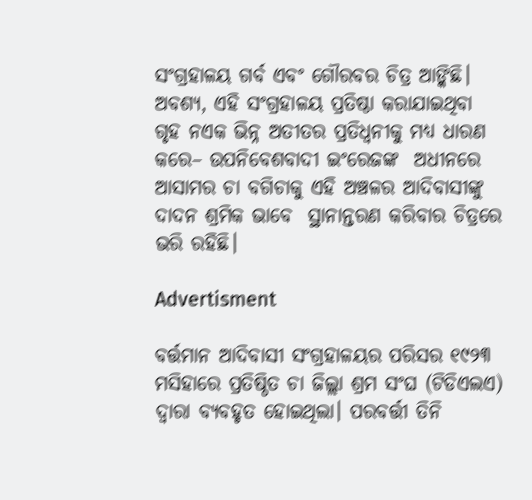ସଂଗ୍ରହାଳୟ ଗର୍ବ ଏବଂ ଗୌରବର ଚିତ୍ର ଆଙ୍କିଛି। ଅବଶ୍ୟ, ଏହି ସଂଗ୍ରହାଳୟ ପ୍ରତିଷ୍ଠା କରାଯାଇଥିବା  ଗୃହ ନଏକ ଭିନ୍ନ ଅତୀତର ପ୍ରତିଧ୍ୱନୀକୁ ମଧ୍ୟ ଧାରଣ କରେ– ଉପନିବେଶବାଦୀ ଇଂରେଜଙ୍କ  ଅଧୀନରେ ଆସାମର ଚା ବଗିଚାକୁ ଏହି ଅଞ୍ଚଳର ଆଦିବାସୀଙ୍କୁ ଦାଦନ ଶ୍ରମିକ ଭାବେ  ସ୍ଥାନାନ୍ତରଣ କରିବାର ଚିତ୍ରରେ  ଭରି ରହିଛି।

Advertisment

ବର୍ତ୍ତମାନ ଆଦିବାସୀ ସଂଗ୍ରହାଳୟର ପରିସର ୧୯୨୩ ମସିହାରେ ପ୍ରତିଷ୍ଠିତ ଚା ଜିଲ୍ଲା ଶ୍ରମ ସଂଘ (ଟିଡିଏଲଏ) ଦ୍ବାରା ବ୍ୟବହୃତ ହୋଇଥିଲା। ପରବର୍ତ୍ତୀ ତିନି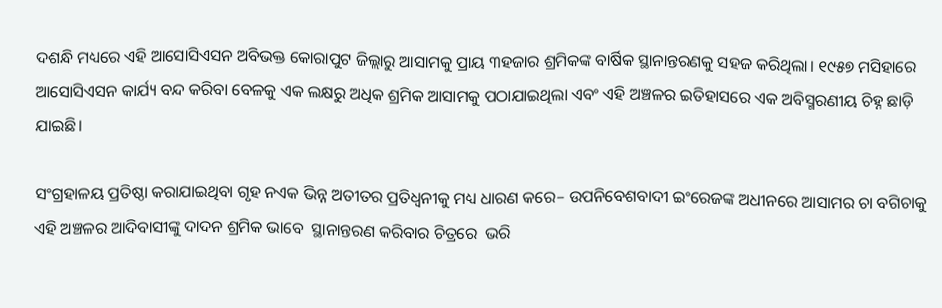ଦଶନ୍ଧି ମଧ୍ୟରେ ଏହି ଆସୋସିଏସନ ଅବିଭକ୍ତ କୋରାପୁଟ ଜିଲ୍ଲାରୁ ଆସାମକୁ ପ୍ରାୟ ୩ହଜାର ଶ୍ରମିକଙ୍କ ବାର୍ଷିକ ସ୍ଥାନାନ୍ତରଣକୁ ସହଜ କରିଥିଲା। ୧୯୫୭ ମସିହାରେ ଆସୋସିଏସନ କାର୍ଯ୍ୟ ବନ୍ଦ କରିବା ବେଳକୁ ଏକ ଲକ୍ଷରୁ ଅଧିକ ଶ୍ରମିକ ଆସାମକୁ ପଠାଯାଇଥିଲା ଏବଂ ଏହି ଅଞ୍ଚଳର ଇତିହାସରେ ଏକ ଅବିସ୍ମରଣୀୟ ଚିହ୍ନ ଛାଡ଼ି ଯାଇଛି।

ସଂଗ୍ରହାଳୟ ପ୍ରତିଷ୍ଠା କରାଯାଇଥିବା ଗୃହ ନଏକ ଭିନ୍ନ ଅତୀତର ପ୍ରତିଧ୍ୱନୀକୁ ମଧ୍ୟ ଧାରଣ କରେ– ଉପନିବେଶବାଦୀ ଇଂରେଜଙ୍କ ଅଧୀନରେ ଆସାମର ଚା ବଗିଚାକୁ ଏହି ଅଞ୍ଚଳର ଆଦିବାସୀଙ୍କୁ ଦାଦନ ଶ୍ରମିକ ଭାବେ  ସ୍ଥାନାନ୍ତରଣ କରିବାର ଚିତ୍ରରେ  ଭରି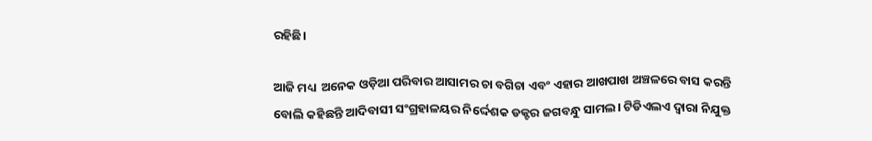ରହିଛି।

ଆଜି ମଧ୍ୟ  ଅନେକ ଓଡ଼ିଆ ପରିବାର ଆସାମର ଚା ବଗିଚା ଏବଂ ଏହାର ଆଖପାଖ ଅଞ୍ଚଳରେ ବାସ କରନ୍ତି ବୋଲି କହିଛନ୍ତି ଆଦିବାସୀ ସଂଗ୍ରହାଳୟର ନିର୍ଦ୍ଦେଶକ ଡକ୍ଟର ଜଗବନ୍ଧୁ ସାମଲ। ଟିଡିଏଲଏ ଦ୍ୱାରା ନିଯୁକ୍ତ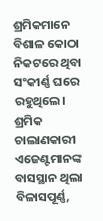ଶ୍ରମିକମାନେ ବିଶାଳ କୋଠା ନିକଟରେ ଥିବା ସଂକୀର୍ଣ୍ଣ ଘରେ ରହୁଥିଲେ। ଶ୍ରମିକ ଚାଲାଣକାରୀ ଏଜେଣ୍ଟମାନଙ୍କ ବାସସ୍ଥାନ ଥିଲା ବିଳାସପୂର୍ଣ୍ଣ,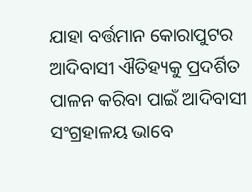ଯାହା ବର୍ତ୍ତମାନ କୋରାପୁଟର ଆଦିବାସୀ ଐତିହ୍ୟକୁ ପ୍ରଦର୍ଶିତ  ପାଳନ କରିବା ପାଇଁ ଆଦିବାସୀ ସଂଗ୍ରହାଳୟ ଭାବେ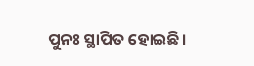ପୁନଃ ସ୍ଥାପିତ ହୋଇଛି।